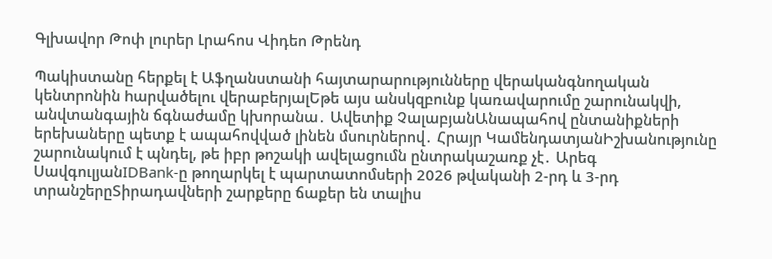Գլխավոր Թոփ լուրեր Լրահոս Վիդեո Թրենդ

Պակիստանը հերքել է Աֆղանստանի հայտարարությունները վերականգնողական կենտրոնին hարվածելու վերաբերյալԵթե այս անսկզբունք կառավարումը շարունակվի, անվտանգային ճգնաժամը կխորանա․ Ավետիք ՉալաբյանԱնապահով ընտանիքների երեխաները պետք է ապահովված լինեն մսուրներով․ Հրայր ԿամենդատյանԻշխանությունը շարունակում է պնդել, թե իբր թոշակի ավելացումն ընտրակաշառք չէ․ Արեգ ՍավգուլյանIDBank-ը թողարկել է պարտատոմսերի 2026 թվականի 2-րդ և 3-րդ տրանշերըՏիրադավների շարքերը ճաքեր են տալիս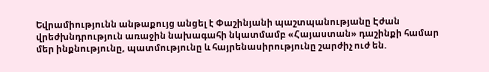Եվրամիությունն անթաքույց անցել է Փաշինյանի պաշտպանությանը Էժան վրեժխնդրություն առաջին նախագահի նկատմամբ «Հայաստան» դաշինքի համար մեր ինքնությունը, պատմությունը և հայրենասիրությունը շարժիչ ուժ են.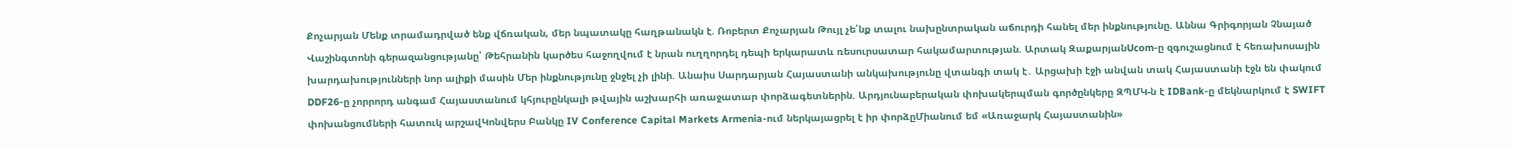Քոչարյան Մենք տրամադրված ենք վճռական, մեր նպատակը հաղթանակն է. Ռոբերտ Քոչարյան Թույլ չե՛նք տալու նախընտրական աճուրդի հանել մեր ինքնությունը. Աննա Գրիգորյան Չնայած Վաշինգտոնի գերազանցությանը՝ Թեհրանին կարծես հաջողվում է նրան ուղղորդել դեպի երկարատև ռեսուրսատար հակամարտության. Արտակ ԶաքարյանUcom-ը զգուշացնում է հեռախոսային խարդախությունների նոր ալիքի մասին Մեր ինքնությունը ջնջել չի լինի. Անաիս Սարդարյան Հայաստանի անկախությունը վտանգի տակ է․ Արցախի էջի անվան տակ Հայաստանի էջն են փակում DDF26-ը չորրորդ անգամ Հայաստանում կհյուրընկալի թվային աշխարհի առաջատար փորձագետներին. Արդյունաբերական փոխակերպման գործընկերը ԶՊՄԿ-ն է IDBank-ը մեկնարկում է SWIFT փոխանցումների հատուկ արշավԿոնվերս Բանկը IV Conference Capital Markets Armenia-ում ներկայացրել է իր փորձըՄիանում եմ «Առաջարկ Հայաստանին»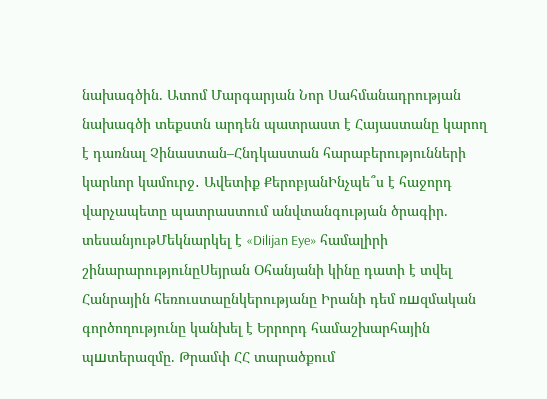նախագծին. Ատոմ Մարգարյան Նոր Սահմանադրության նախագծի տեքստն արդեն պատրաստ է Հայաստանը կարող է դառնալ Չինաստան–Հնդկաստան հարաբերությունների կարևոր կամուրջ․ Ավետիք ՔերոբյանԻնչպե՞ս է հաջորդ վարչապետը պատրաստում անվտանգության ծրագիր. տեսանյութՄեկնարկել է «Dilijan Eye» համալիրի շինարարությունըՍեյրան Օհանյանի կինը դատի է տվել Հանրային հեռուստաընկերությանը Իրանի դեմ ռшզմական գործողությունը կանխել է Երրորդ համաշխարհային պшտերազմը. Թրամփ ՀՀ տարածքում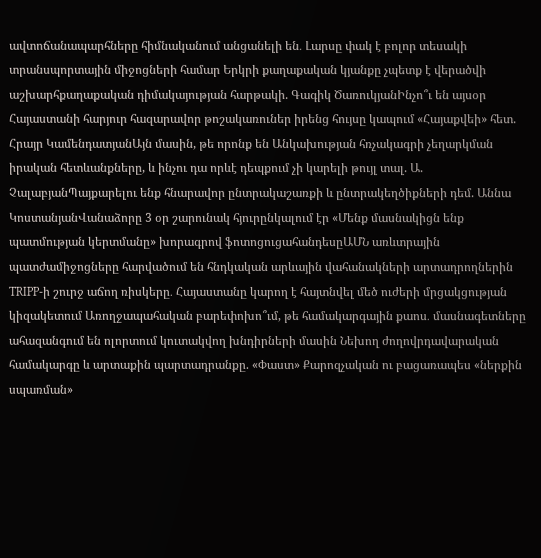ավտոճանապարհները հիմնականում անցանելի են․ Լարսը փակ է բոլոր տեսակի տրանսպորտային միջոցների համար Երկրի քաղաքական կյանքը չպետք է վերածվի աշխարհքաղաքական դիմակայության հարթակի. Գագիկ ԾառուկյանԻնչո՞ւ են այսօր Հայաստանի հարյուր հազարավոր թոշակառուներ իրենց հույսը կապում «Հայաքվեի» հետ. Հրայր ԿամենդատյանԱյն մասին, թե որոնք են Անկախության հռչակագրի չեղարկման իրական հետևանքները, և ինչու դա որևէ դեպքում չի կարելի թույլ տալ. Ա. ՉալաբյանՊայքարելու ենք հնարավոր ընտրակաշառքի և ընտրակեղծիքների դեմ. Աննա ԿոստանյանՎանաձորը 3 օր շարունակ հյուրընկալում էր «Մենք մասնակիցն ենք պատմության կերտմանը» խորագրով ֆոտոցուցահանդեսըԱՄՆ առևտրային պատժամիջոցները հարվածում են հնդկական արևային վահանակների արտադրողներին TRIPP-ի շուրջ աճող ռիսկերը․ Հայաստանը կարող է հայտնվել մեծ ուժերի մրցակցության կիզակետում Առողջապահական բարեփոխո՞ւմ, թե համակարգային քաոս․ մասնագետները ահազանգում են ոլորտում կուտակվող խնդիրների մասին Նեխող ժողովրդավարական համակարգը և արտաքին պարտադրանքը. «Փաստ» Քարոզչական ու բացառապես «ներքին սպառման»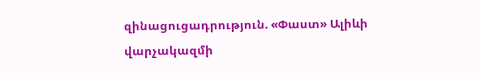զինացուցադրություն. «Փաստ» Ալիևի վարչակազմի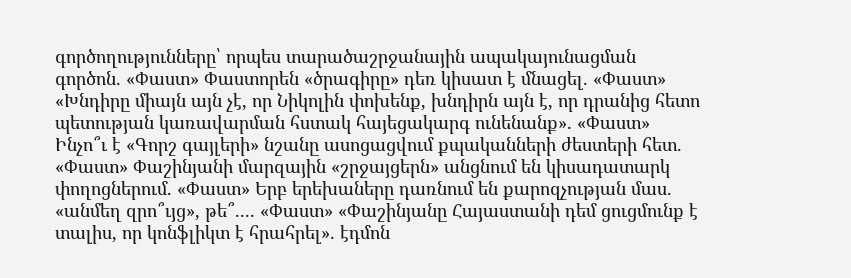գործողությունները՝ որպես տարածաշրջանային ապակայունացման գործոն. «Փաստ» Փաստորեն «ծրագիրը» դեռ կիսատ է մնացել. «Փաստ» «Խնդիրը միայն այն չէ, որ Նիկոլին փոխենք, խնդիրն այն է, որ դրանից հետո պետության կառավարման հստակ հայեցակարգ ունենանք». «Փաստ» Ինչո՞ւ է «Գորշ գայլերի» նշանը ասոցացվում քպականների ժեստերի հետ. «Փաստ» Փաշինյանի մարզային «շրջայցերն» անցնում են կիսադատարկ փողոցներում. «Փաստ» Երբ երեխաները դառնում են քարոզչության մաս. «անմեղ զրո՞ւյց», թե՞.... «Փաստ» «Փաշինյանը Հայաստանի դեմ ցուցմունք է տալիս, որ կոնֆլիկտ է հրահրել». էդմոն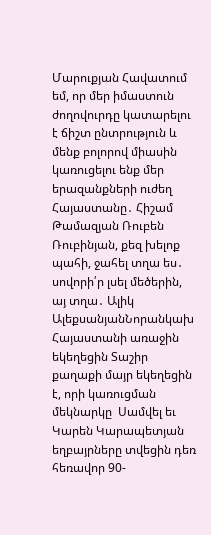Մարուքյան Հավատում եմ, որ մեր իմաստուն ժողովուրդը կատարելու է ճիշտ ընտրություն և մենք բոլորով միասին կառուցելու ենք մեր երազանքների ուժեղ Հայաստանը․ Հիշամ Թամազյան Ռուբեն Ռուբինյան, քեզ խելոք պահի, ջահել տղա ես․ սովորի՛ր լսել մեծերին, այ տղա․ Ալիկ ԱլեքսանյանՆորանկախ Հայաստանի առաջին եկեղեցին Տաշիր քաղաքի մայր եկեղեցին է, որի կառուցման մեկնարկը  Սամվել եւ Կարեն Կարապետյան եղբայրները տվեցին դեռ հեռավոր 90-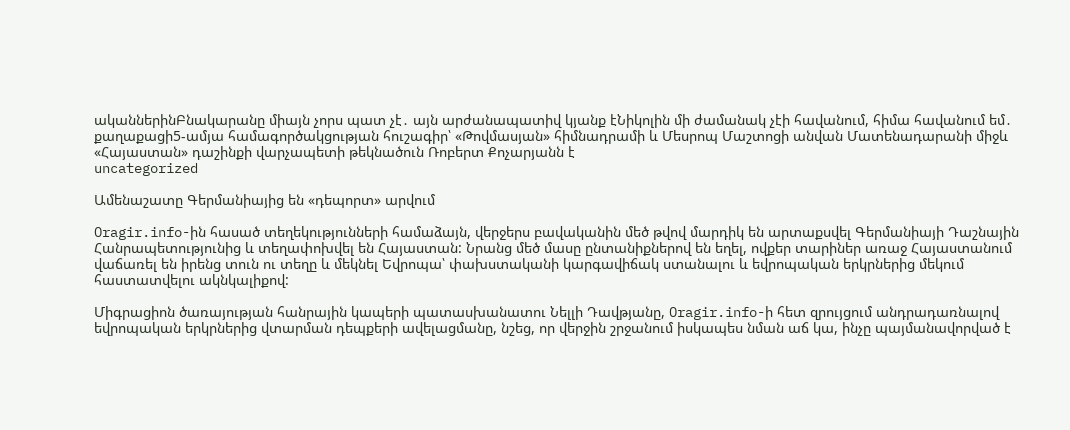ականներինԲնակարանը միայն չորս պատ չէ․ այն արժանապատիվ կյանք էՆիկոլին մի ժամանակ չէի հավանում, հիմա հավանում եմ․ քաղաքացի5-ամյա համագործակցության հուշագիր՝ «Թովմասյան» հիմնադրամի և Մեսրոպ Մաշտոցի անվան Մատենադարանի միջև «Հայաստան» դաշինքի վարչապետի թեկնածուն Ռոբերտ Քոչարյանն է
uncategorized

Ամենաշատը Գերմանիայից են «դեպորտ» արվում

Oragir.info-ին հասած տեղեկությունների համաձայն, վերջերս բավականին մեծ թվով մարդիկ են արտաքսվել Գերմանիայի Դաշնային Հանրապետությունից և տեղափոխվել են Հայաստան: Նրանց մեծ մասը ընտանիքներով են եղել, ովքեր տարիներ առաջ Հայաստանում վաճառել են իրենց տուն ու տեղը և մեկնել Եվրոպա՝ փախստականի կարգավիճակ ստանալու և եվրոպական երկրներից մեկում հաստատվելու ակնկալիքով:

Միգրացիոն ծառայության հանրային կապերի պատասխանատու Նելլի Դավթյանը, Oragir.info-ի հետ զրույցում անդրադառնալով եվրոպական երկրներից վտարման դեպքերի ավելացմանը, նշեց, որ վերջին շրջանում իսկապես նման աճ կա, ինչը պայմանավորված է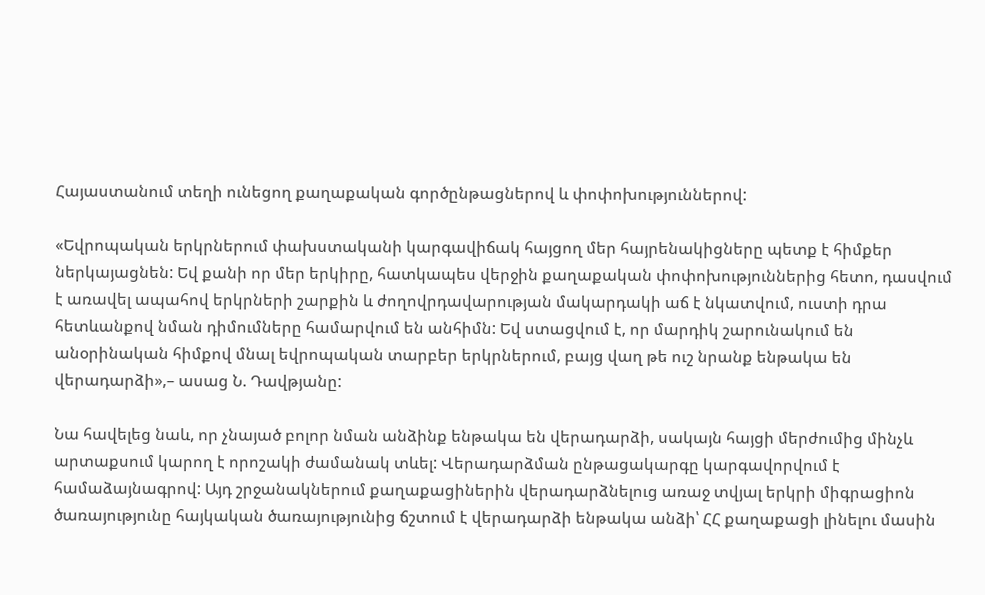Հայաստանում տեղի ունեցող քաղաքական գործընթացներով և փոփոխություններով:

«Եվրոպական երկրներում փախստականի կարգավիճակ հայցող մեր հայրենակիցները պետք է հիմքեր ներկայացնեն: Եվ քանի որ մեր երկիրը, հատկապես վերջին քաղաքական փոփոխություններից հետո, դասվում է առավել ապահով երկրների շարքին և ժողովրդավարության մակարդակի աճ է նկատվում, ուստի դրա հետևանքով նման դիմումները համարվում են անհիմն: Եվ ստացվում է, որ մարդիկ շարունակում են անօրինական հիմքով մնալ եվրոպական տարբեր երկրներում, բայց վաղ թե ուշ նրանք ենթակա են վերադարձի»,– ասաց Ն. Դավթյանը:

Նա հավելեց նաև, որ չնայած բոլոր նման անձինք ենթակա են վերադարձի, սակայն հայցի մերժումից մինչև արտաքսում կարող է որոշակի ժամանակ տևել: Վերադարձման ընթացակարգը կարգավորվում է համաձայնագրով: Այդ շրջանակներում քաղաքացիներին վերադարձնելուց առաջ տվյալ երկրի միգրացիոն ծառայությունը հայկական ծառայությունից ճշտում է վերադարձի ենթակա անձի՝ ՀՀ քաղաքացի լինելու մասին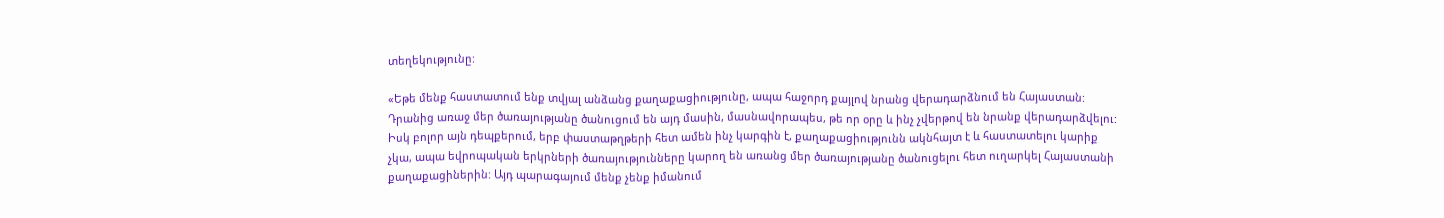տեղեկությունը:

«Եթե մենք հաստատում ենք տվյալ անձանց քաղաքացիությունը, ապա հաջորդ քայլով նրանց վերադարձնում են Հայաստան: Դրանից առաջ մեր ծառայությանը ծանուցում են այդ մասին, մասնավորապես, թե որ օրը և ինչ չվերթով են նրանք վերադարձվելու: Իսկ բոլոր այն դեպքերում, երբ փաստաթղթերի հետ ամեն ինչ կարգին է, քաղաքացիությունն ակնհայտ է և հաստատելու կարիք չկա, ապա եվրոպական երկրների ծառայությունները կարող են առանց մեր ծառայությանը ծանուցելու հետ ուղարկել Հայաստանի քաղաքացիներին: Այդ պարագայում մենք չենք իմանում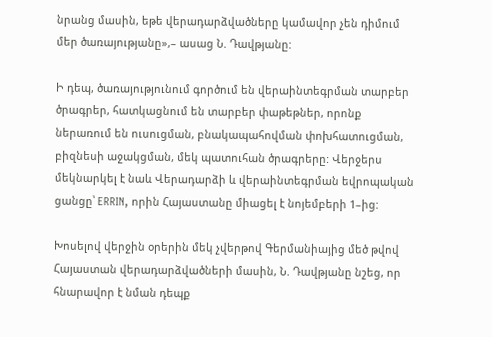նրանց մասին, եթե վերադարձվածները կամավոր չեն դիմում մեր ծառայությանը»,– ասաց Ն. Դավթյանը:

Ի դեպ, ծառայությունում գործում են վերաինտեգրման տարբեր ծրագրեր, հատկացնում են տարբեր փաթեթներ, որոնք ներառում են ուսուցման, բնակապահովման փոխհատուցման, բիզնեսի աջակցման, մեկ պատուհան ծրագրերը: Վերջերս մեկնարկել է նաև Վերադարձի և վերաինտեգրման եվրոպական ցանցը՝ ERRIN, որին Հայաստանը միացել է նոյեմբերի 1–ից:

Խոսելով վերջին օրերին մեկ չվերթով Գերմանիայից մեծ թվով Հայաստան վերադարձվածների մասին, Ն. Դավթյանը նշեց, որ հնարավոր է նման դեպք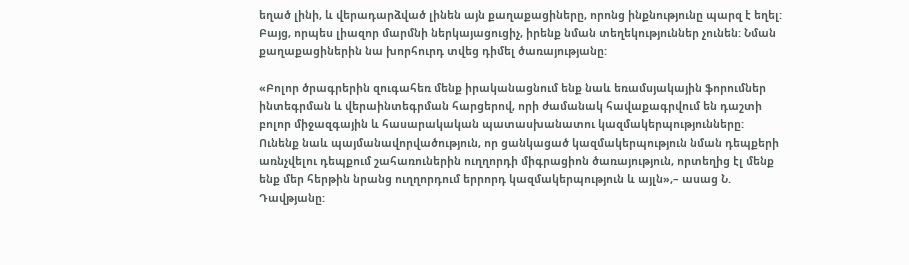եղած լինի, և վերադարձված լինեն այն քաղաքացիները, որոնց ինքնությունը պարզ է եղել: Բայց, որպես լիազոր մարմնի ներկայացուցիչ, իրենք նման տեղեկություններ չունեն: Նման քաղաքացիներին նա խորհուրդ տվեց դիմել ծառայությանը:

«Բոլոր ծրագրերին զուգահեռ մենք իրականացնում ենք նաև եռամսյակային ֆորումներ ինտեգրման և վերաինտեգրման հարցերով, որի ժամանակ հավաքագրվում են դաշտի բոլոր միջազգային և հասարակական պատասխանատու կազմակերպությունները: Ունենք նաև պայմանավորվածություն, որ ցանկացած կազմակերպություն նման դեպքերի առնչվելու դեպքում շահառուներին ուղղորդի միգրացիոն ծառայություն, որտեղից էլ մենք ենք մեր հերթին նրանց ուղղորդում երրորդ կազմակերպություն և այլն»,– ասաց Ն. Դավթյանը: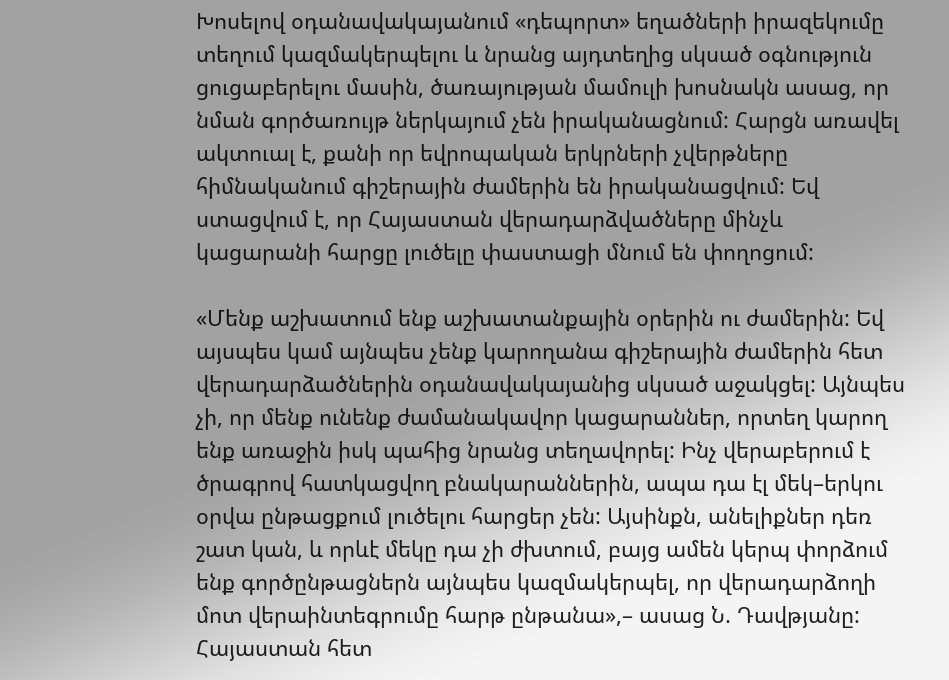Խոսելով օդանավակայանում «դեպորտ» եղածների իրազեկումը տեղում կազմակերպելու և նրանց այդտեղից սկսած օգնություն ցուցաբերելու մասին, ծառայության մամուլի խոսնակն ասաց, որ նման գործառույթ ներկայում չեն իրականացնում: Հարցն առավել ակտուալ է, քանի որ եվրոպական երկրների չվերթները հիմնականում գիշերային ժամերին են իրականացվում: Եվ ստացվում է, որ Հայաստան վերադարձվածները մինչև կացարանի հարցը լուծելը փաստացի մնում են փողոցում:

«Մենք աշխատում ենք աշխատանքային օրերին ու ժամերին: Եվ այսպես կամ այնպես չենք կարողանա գիշերային ժամերին հետ վերադարձածներին օդանավակայանից սկսած աջակցել: Այնպես չի, որ մենք ունենք ժամանակավոր կացարաններ, որտեղ կարող ենք առաջին իսկ պահից նրանց տեղավորել: Ինչ վերաբերում է ծրագրով հատկացվող բնակարաններին, ապա դա էլ մեկ–երկու օրվա ընթացքում լուծելու հարցեր չեն: Այսինքն, անելիքներ դեռ շատ կան, և որևէ մեկը դա չի ժխտում, բայց ամեն կերպ փորձում ենք գործընթացներն այնպես կազմակերպել, որ վերադարձողի մոտ վերաինտեգրումը հարթ ընթանա»,– ասաց Ն. Դավթյանը: Հայաստան հետ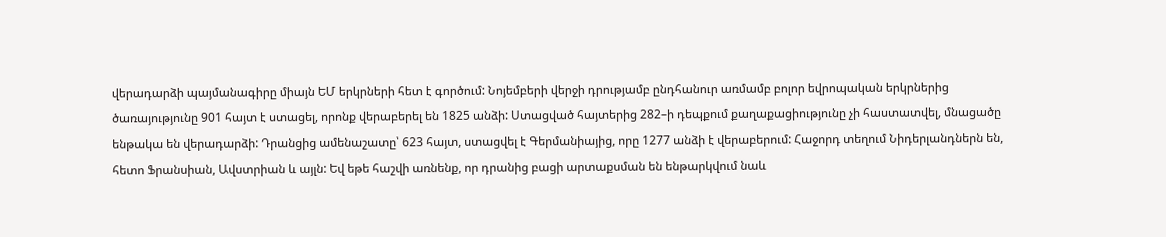վերադարձի պայմանագիրը միայն ԵՄ երկրների հետ է գործում: Նոյեմբերի վերջի դրությամբ ընդհանուր առմամբ բոլոր եվրոպական երկրներից ծառայությունը 901 հայտ է ստացել, որոնք վերաբերել են 1825 անձի: Ստացված հայտերից 282–ի դեպքում քաղաքացիությունը չի հաստատվել, մնացածը ենթակա են վերադարձի: Դրանցից ամենաշատը՝ 623 հայտ, ստացվել է Գերմանիայից, որը 1277 անձի է վերաբերում: Հաջորդ տեղում Նիդերլանդներն են, հետո Ֆրանսիան, Ավստրիան և այլն: Եվ եթե հաշվի առնենք, որ դրանից բացի արտաքսման են ենթարկվում նաև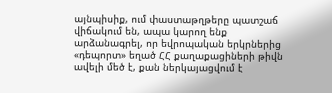այնպիսիք, ում փաստաթղթերը պատշաճ վիճակում են, ապա կարող ենք արձանագրել, որ եվրոպական երկրներից «դեպորտ» եղած ՀՀ քաղաքացիների թիվն ավելի մեծ է, քան ներկայացվում է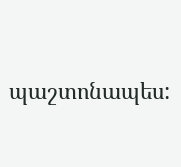պաշտոնապես: